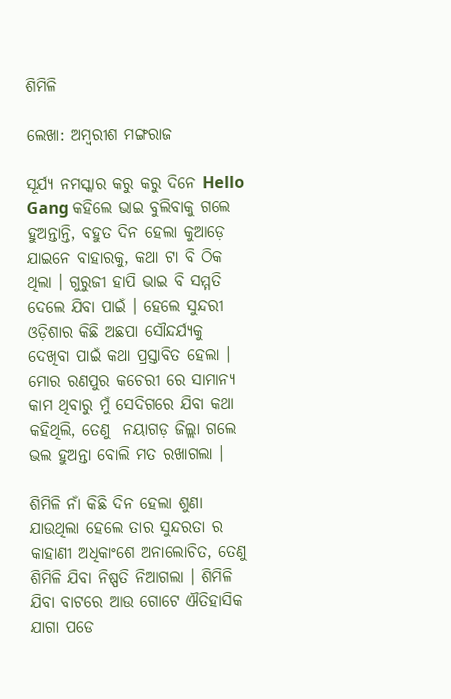ଶିମିଳି

ଲେଖା: ଅମ୍ବରୀଶ ମଙ୍ଗରାଜ

ସୂର୍ଯ୍ୟ ନମସ୍କାର କରୁ କରୁ ଦିନେ Hello Gang କହିଲେ ଭାଇ ବୁଲିବାକୁ ଗଲେ ହୁଅନ୍ତାନ୍ତି, ବହୁତ ଦିନ ହେଲା କୁଆଡ଼େ ଯାଇନେ ବାହାରକୁ, କଥା ଟା ବି ଠିକ ଥିଲା । ଗୁରୁଜୀ ହାପି ଭାଇ ବି ସମ୍ମତି ଦେଲେ ଯିବା ପାଇଁ । ହେଲେ ସୁନ୍ଦରୀ ଓଡ଼ିଶାର କିଛି ଅଛପା ସୌନ୍ଦର୍ଯ୍ୟକୁ ଦେଖିବା ପାଇଁ କଥା ପ୍ରସ୍ତାବିତ ହେଲା । ମୋର ରଣପୁର କଚେରୀ ରେ ସାମାନ୍ୟ କାମ ଥିବାରୁ ମୁଁ ସେଦିଗରେ ଯିବା କଥା କହିଥିଲି, ତେଣୁ  ନୟାଗଡ଼ ଜିଲ୍ଲା ଗଲେ ଭଲ ହୁଅନ୍ତା ବୋଲି ମତ ରଖାଗଲା ।

ଶିମିଳି ନାଁ କିଛି ଦିନ ହେଲା ଶୁଣା ଯାଉଥିଲା ହେଲେ ତାର ସୁନ୍ଦରତା ର କାହାଣୀ ଅଧିକାଂଶେ ଅନାଲୋଚିତ, ତେଣୁ ଶିମିଳି ଯିବା ନିଷ୍ପତି ନିଆଗଲା । ଶିମିଳି ଯିବା ବାଟରେ ଆଉ ଗୋଟେ ଐତିହାସିକ ଯାଗା ପଡେ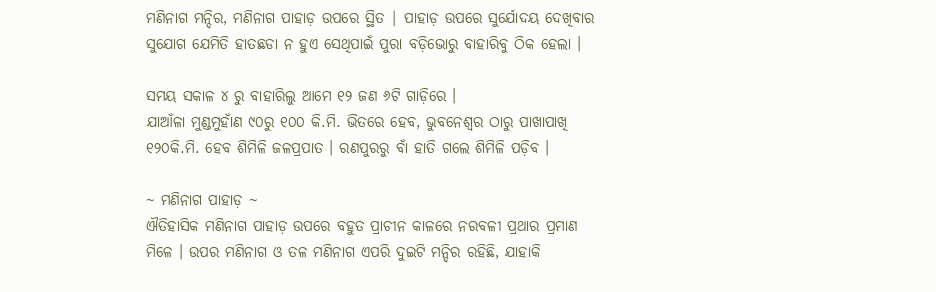ମଣିନାଗ ମନ୍ଦିର, ମଣିନାଗ ପାହାଡ଼ ଉପରେ ସ୍ଥିତ | ପାହାଡ଼ ଉପରେ ସୁର୍ଯୋଦୟ ଦେଖିବାର ସୁଯୋଗ ଯେମିତି ହାତଛଡା ନ ହୁଏ ସେଥିପାଇଁ ପୁରା ବଡ଼ିଭୋରୁ ବାହାରିବୁ ଠିକ ହେଲା ।

ସମୟ ସକାଳ ୪ ରୁ ବାହାରିଲୁ ଆମେ ୧୨ ଜଣ ୬ଟି ଗାଡ଼ିରେ ।
ଯାଆଁଳା ମୁଣ୍ଡମୁହାଁଣ ୯୦ରୁ ୧୦୦ କି.ମି. ଭିତରେ ହେବ, ଭୁବନେଶ୍ୱର ଠାରୁ ପାଖାପାଖି  ୧୨୦କି.ମି. ହେବ ଶିମିଳି ଜଳପ୍ରପାତ । ରଣପୁରରୁ ବାଁ ହାତି ଗଲେ ଶିମିଳି ପଡ଼ିବ ।

~ ମଣିନାଗ ପାହାଡ଼ ~
ଐତିହାସିକ ମଣିନାଗ ପାହାଡ଼ ଉପରେ ବହୁତ ପ୍ରାଚୀନ କାଳରେ ନରବଳୀ ପ୍ରଥାର ପ୍ରମାଣ ମିଳେ । ଉପର ମଣିନାଗ ଓ ତଳ ମଣିନାଗ ଏପରି ଦୁଇଟି ମନ୍ଦିର ରହିଛି, ଯାହାକି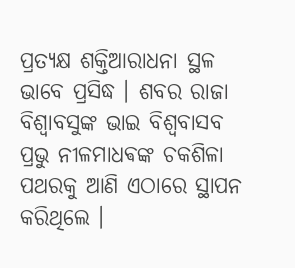ପ୍ରତ୍ୟକ୍ଷ ଶକ୍ତିଆରାଧନା ସ୍ଥଳ ଭାବେ ପ୍ରସିଦ୍ଧ । ଶବର ରାଜା ବିଶ୍ଵାବସୁଙ୍କ ଭାଇ ବିଶ୍ଵବାସବ ପ୍ରଭୁ ନୀଳମାଧଵଙ୍କ ଚକଶିଳା ପଥରକୁ ଆଣି ଏଠାରେ ସ୍ଥାପନ କରିଥିଲେ ।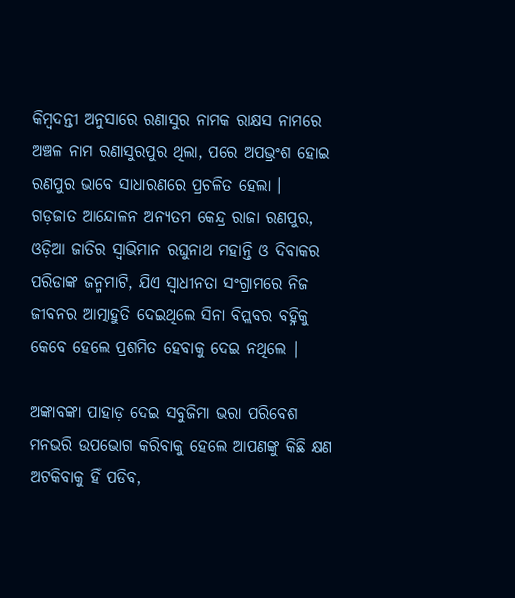କିମ୍ବଦନ୍ତୀ ଅନୁସାରେ ରଣାସୁର ନାମକ ରାକ୍ଷସ ନାମରେ ଅଞ୍ଚଳ ନାମ ରଣାସୁରପୁର ଥିଲା, ପରେ ଅପଭ୍ରଂଶ ହୋଇ ରଣପୁର ଭାବେ ସାଧାରଣରେ ପ୍ରଚଳିତ ହେଲା ।  ଗଡ଼ଜାତ ଆନ୍ଦୋଳନ ଅନ୍ୟତମ କେନ୍ଦ୍ର ରାଜା ରଣପୁର, ଓଡ଼ିଆ ଜାତିର ସ୍ୱାଭିମାନ ରଘୁନାଥ ମହାନ୍ତି ଓ ଦିବାକର ପରିଡାଙ୍କ ଜନ୍ମମାଟି, ଯିଏ ସ୍ୱାଧୀନତା ସଂଗ୍ରାମରେ ନିଜ ଜୀବନର ଆତ୍ମାହୁତି ଦେଇଥିଲେ ସିନା ବିପ୍ଲବର ବହ୍ନିକୁ କେବେ ହେଲେ ପ୍ରଶମିତ ହେବାକୁ ଦେଇ ନଥିଲେ |

ଅଙ୍କାବଙ୍କା ପାହାଡ଼ ଦେଇ ସବୁଜିମା ଭରା ପରିବେଶ ମନଭରି ଉପଭୋଗ କରିବାକୁ ହେଲେ ଆପଣଙ୍କୁ କିଛି କ୍ଷଣ ଅଟକିବାକୁ ହିଁ ପଡିବ,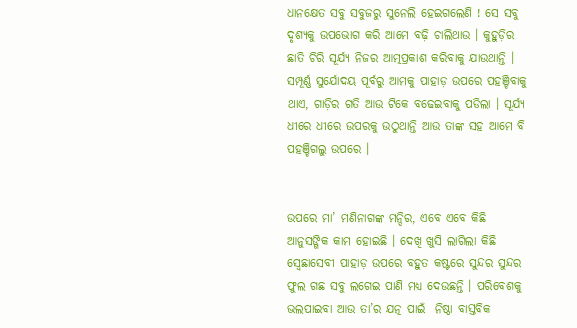ଧାନକ୍ଷେତ ସବୁ ସବୁଜରୁ ସୁନେଲି ହେଇଗଲେଣି ! ସେ ସବୁ ଦୃଶ୍ୟକୁ ଉପଭୋଗ କରି ଆମେ ବଢ଼ି ଚାଲିଥାଉ । କୁହୁଡ଼ିର ଛାତି ଚିରି ସୂର୍ଯ୍ୟ ନିଜର ଆତ୍ମପ୍ରକାଶ କରିବାକୁ ଯାଉଥାନ୍ତି । ସମ୍ପୂର୍ଣ୍ଣ ସୁର୍ଯୋଦୟ ପୂର୍ବରୁ ଆମକୁ ପାହାଡ଼ ଉପରେ ପହଞ୍ଚିବାକୁ ଥାଏ, ଗାଡ଼ିର ଗତି ଆଉ ଟିକେ ବଢେଇବାକୁ ପଡିଲା । ସୂର୍ଯ୍ୟ ଧୀରେ ଧୀରେ ଉପରକୁ ଉଠୁଥାନ୍ତି ଆଉ ତାଙ୍କ ସହ ଆମେ ବି ପହଞ୍ଚିଗଲୁ ଉପରେ ।


ଉପରେ ମା’ ମଣିନାଗଙ୍କ ମନ୍ଦିର, ଏବେ ଏବେ କିଛି ଆନୁସଙ୍ଗିକ କାମ ହୋଇଛି । ଦେଖି ଖୁସି ଲାଗିଲା କିଛି ସ୍ବେଛାସେବୀ ପାହାଡ଼ ଉପରେ ବହୁତ କଷ୍ଟରେ ସୁନ୍ଦର ସୁନ୍ଦର ଫୁଲ ଗଛ ସବୁ ଲଗେଇ ପାଣି ମଧ୍ୟ ଦେଉଛନ୍ତି । ପରିବେଶକୁ ଭଲପାଇବା ଆଉ ତା’ର ଯତ୍ନ ପାଇଁ  ନିଷ୍ଠା ବାସ୍ତବିକ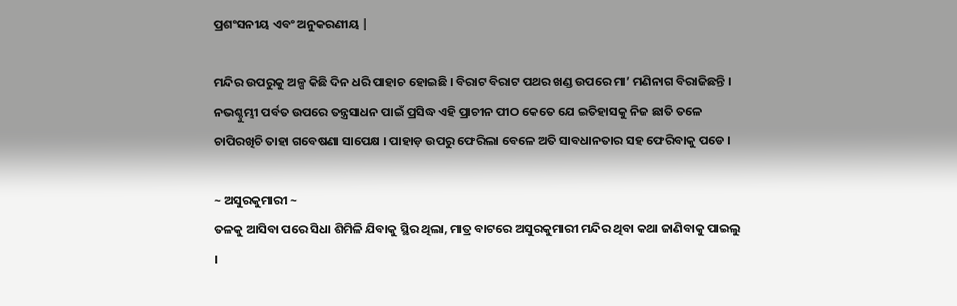ପ୍ରଶଂସନୀୟ ଏବଂ ଅନୁକରଣୀୟ |

ମନ୍ଦିର ଉପରୁକୁ ଅଳ୍ପ କିଛି ଦିନ ଧରି ପାହାଚ ହୋଇଛି । ବିରାଟ ବିରାଟ ପଥର ଖଣ୍ଡ ଉପରେ ମା’ ମଣିନାଗ ବିରାଜିଛନ୍ତି । ନଭଶ୍ଚୁମ୍ଭୀ ପର୍ବତ ଉପରେ ତନ୍ତ୍ରସାଧନ ପାଇଁ ପ୍ରସିଦ୍ଧ ଏହି ପ୍ରାଚୀନ ପୀଠ କେତେ ଯେ ଇତିହାସକୁ ନିଜ ଛାତି ତଳେ ଚାପିରଖିଚି ତାହା ଗବେଷଣା ସାପେକ୍ଷ । ପାହାଡ଼ ଉପରୁ ଫେରିଲା ବେଳେ ଅତି ସାବଧାନତାର ସହ ଫେରିବାକୁ ପଡେ ।

~ ଅସୁରକୁମାରୀ ~
ତଳକୁ ଆସିବା ପରେ ସିଧା ଶିମିଳି ଯିବାକୁ ସ୍ଥିର ଥିଲା, ମାତ୍ର ବାଟରେ ଅସୁରକୁମାରୀ ମନ୍ଦିର ଥିବା କଥା ଜାଣିବାକୁ ପାଇଲୁ ।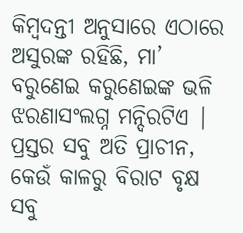କିମ୍ବଦନ୍ତୀ ଅନୁସାରେ ଏଠାରେ ଅସୁରଙ୍କ ରହିଛି, ମା’ ବରୁଣେଇ କରୁଣେଇଙ୍କ ଭଳି ଝରଣାସଂଲଗ୍ନ ମନ୍ଦିରଟିଏ | ପ୍ରସ୍ତର ସବୁ ଅତି ପ୍ରାଚୀନ, କେଉଁ କାଳରୁ ବିରାଟ ବୃକ୍ଷ ସବୁ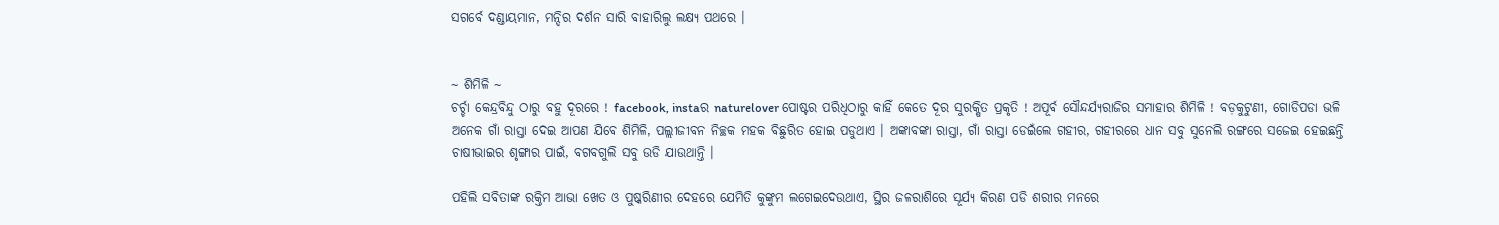ସଗର୍ବେ ଦଣ୍ଡାୟମାନ, ମନ୍ଦିର ଦର୍ଶନ ସାରି ବାହାରିଲୁ ଲକ୍ଷ୍ୟ ପଥରେ ।


~ ଶିମିଳି ~
ଚର୍ଚ୍ଚା କେନ୍ଦ୍ରବିନ୍ଦୁ ଠାରୁ ବହୁ ଦୂରରେ ! facebook, instaର naturelover ପୋଷ୍ଟର ପରିଧିଠାରୁ କାହିଁ କେତେ ଦୂର ସୁରକ୍ଷିତ ପ୍ରକୃତି ! ଅପୂର୍ବ ସୌନ୍ଦର୍ଯ୍ୟରାଜିର ସମାହାର ଶିମିଳି ! ବଡ଼କୁଟୁଣୀ, ଗୋଡିପଡା ଭଳି ଅନେକ ଗାଁ ରାସ୍ତା ଦେଇ ଆପଣ ଯିବେ ଶିମିଳି, ପଲ୍ଲୀଜୀବନ ନିଚ୍ଛକ ମହକ ବିଛୁରିତ ହୋଇ ପଡୁଥାଏ । ଅଙ୍କାବଙ୍କା ରାସ୍ତା, ଗାଁ ରାସ୍ତା ଡେଇଁଲେ ଗହୀର, ଗହୀରରେ ଧାନ ସବୁ ସୁନେଲି ରଙ୍ଗରେ ସଜେଇ ହେଇଛନ୍ତି ଚାଷୀଭାଇର ଶୃଙ୍ଗାର ପାଇଁ, ବଗବଗୁଲି ସବୁ ଉଡି ଯାଉଥାନ୍ତି ।

ପହିଲି ସବିତାଙ୍କ ରକ୍ତିମ ଆଭା ଖେତ ଓ ପୁଷ୍କରିଣୀର ଦେହରେ ଯେମିତି କୁଙ୍କୁମ ଲଗେଇଦେଉଥାଏ, ସ୍ଥିର ଜଳରାଶିରେ ସୂର୍ଯ୍ୟ କିରଣ ପଡି ଶରୀର ମନରେ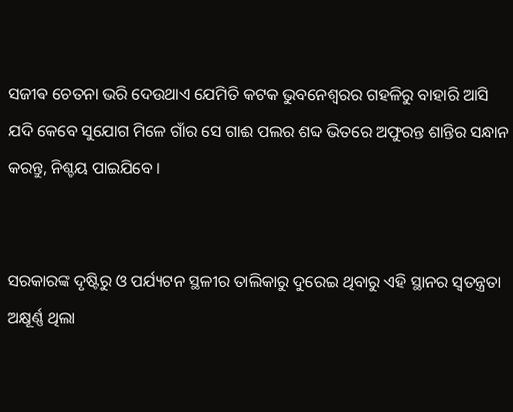ସଜୀଵ ଚେତନା ଭରି ଦେଉଥାଏ ଯେମିତି କଟକ ଭୁବନେଶ୍ୱରର ଗହଳିରୁ ବାହାରି ଆସି ଯଦି କେବେ ସୁଯୋଗ ମିଳେ ଗାଁର ସେ ଗାଈ ପଲର ଶବ୍ଦ ଭିତରେ ଅଫୁରନ୍ତ ଶାନ୍ତିର ସନ୍ଧାନ କରନ୍ତୁ, ନିଶ୍ଚୟ ପାଇଯିବେ ।


ସରକାରଙ୍କ ଦୃଷ୍ଟିରୁ ଓ ପର୍ଯ୍ୟଟନ ସ୍ଥଳୀର ତାଲିକାରୁ ଦୁରେଇ ଥିବାରୁ ଏହି ସ୍ଥାନର ସ୍ୱତନ୍ତ୍ରତା ଅକ୍ଷୂର୍ଣ୍ଣ ଥିଲା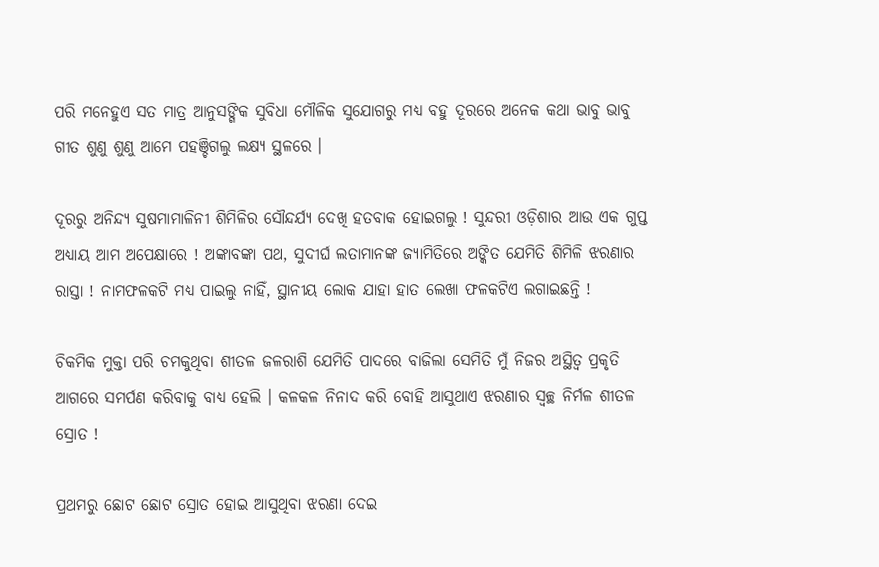ପରି ମନେହୁଏ ସତ ମାତ୍ର ଆନୁସଙ୍ଗିକ ସୁବିଧା ମୌଳିକ ସୁଯୋଗରୁ ମଧ୍ୟ ବହୁ ଦୂରରେ ଅନେକ କଥା ଭାବୁ ଭାବୁ ଗୀତ ଶୁଣୁ ଶୁଣୁ ଆମେ ପହଞ୍ଚିଗଲୁ ଲକ୍ଷ୍ୟ ସ୍ଥଳରେ ।

ଦୂରରୁ ଅନିନ୍ଦ୍ୟ ସୁଷମାମାଳିନୀ ଶିମିଳିର ସୌନ୍ଦର୍ଯ୍ୟ ଦେଖି ହତବାକ ହୋଇଗଲୁ ! ସୁନ୍ଦରୀ ଓଡ଼ିଶାର ଆଉ ଏକ ଗୁପ୍ତ ଅଧ୍ୟାୟ ଆମ ଅପେକ୍ଷାରେ ! ଅଙ୍କାବଙ୍କା ପଥ, ସୁଦୀର୍ଘ ଲତାମାନଙ୍କ ଜ୍ୟାମିତିରେ ଅଙ୍କିତ ଯେମିତି ଶିମିଳି ଝରଣାର ରାସ୍ତା ! ନାମଫଳକଟି ମଧ୍ୟ ପାଇଲୁ ନାହିଁ, ସ୍ଥାନୀୟ ଲୋକ ଯାହା ହାତ ଲେଖା ଫଳକଟିଏ ଲଗାଇଛନ୍ତି !

ଚିକମିକ ମୁକ୍ତା ପରି ଚମକୁଥିବା ଶୀତଳ ଜଳରାଶି ଯେମିତି ପାଦରେ ବାଜିଲା ସେମିତି ମୁଁ ନିଜର ଅସ୍ଥିତ୍ୱ ପ୍ରକୃତି ଆଗରେ ସମର୍ପଣ କରିବାକୁ ବାଧ୍ୟ ହେଲି । କଳକଳ ନିନାଦ କରି ବୋହି ଆସୁଥାଏ ଝରଣାର ସ୍ୱଚ୍ଛ ନିର୍ମଳ ଶୀତଳ ସ୍ରୋତ !

ପ୍ରଥମରୁ ଛୋଟ ଛୋଟ ସ୍ରୋତ ହୋଇ ଆସୁଥିବା ଝରଣା ଦେଇ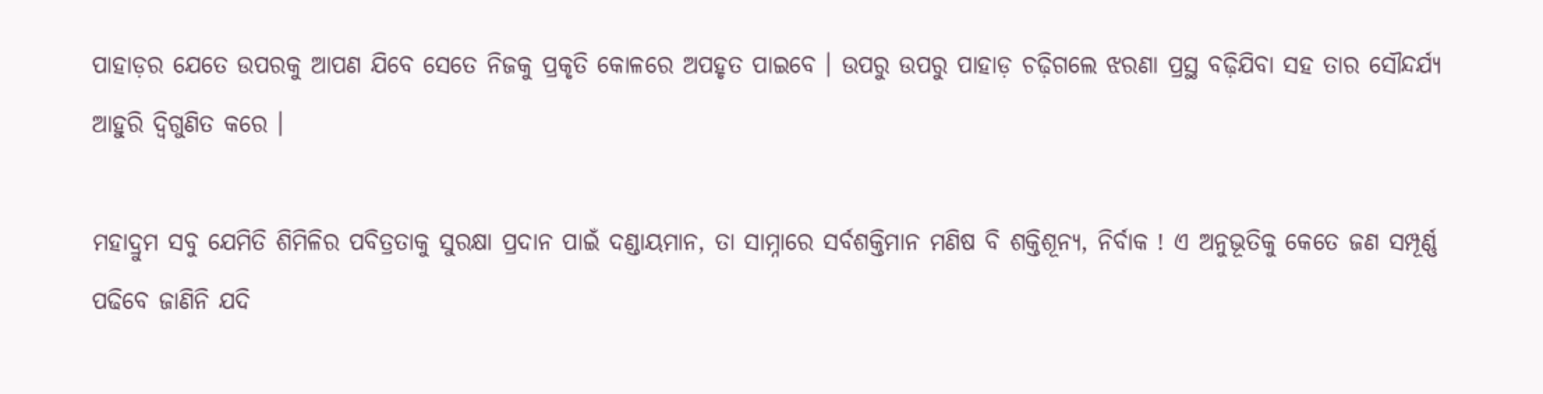ପାହାଡ଼ର ଯେତେ ଉପରକୁ ଆପଣ ଯିବେ ସେତେ ନିଜକୁ ପ୍ରକୃତି କୋଳରେ ଅପହୃତ ପାଇବେ । ଉପରୁ ଉପରୁ ପାହାଡ଼ ଚଢ଼ିଗଲେ ଝରଣା ପ୍ରସ୍ଥ ବଢ଼ିଯିବା ସହ ତାର ସୌନ୍ଦର୍ଯ୍ୟ ଆହୁରି ଦ୍ବିଗୁଣିତ କରେ ।

ମହାଦ୍ରୁମ ସବୁ ଯେମିତି ଶିମିଳିର ପବିତ୍ରତାକୁ ସୁରକ୍ଷା ପ୍ରଦାନ ପାଇଁ ଦଣ୍ଡାୟମାନ, ତା ସାମ୍ନାରେ ସର୍ବଶକ୍ତିମାନ ମଣିଷ ବି ଶକ୍ତିଶୂନ୍ୟ, ନିର୍ବାକ ! ଏ ଅନୁଭୂତିକୁ କେତେ ଜଣ ସମ୍ପୂର୍ଣ୍ଣ ପଢିବେ ଜାଣିନି ଯଦି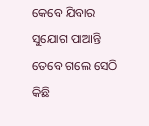କେବେ ଯିବାର ସୁଯୋଗ ପାଆନ୍ତି ତେବେ ଗଲେ ସେଠି କିଛି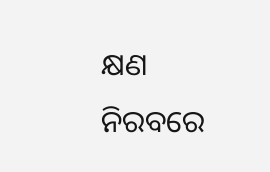କ୍ଷଣ ନିରବରେ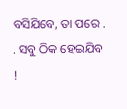ବସିଯିବେ, ତା ପରେ . . ସବୁ ଠିକ ହେଇଯିବ !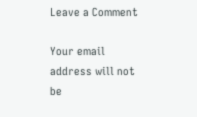Leave a Comment

Your email address will not be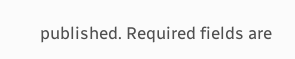published. Required fields are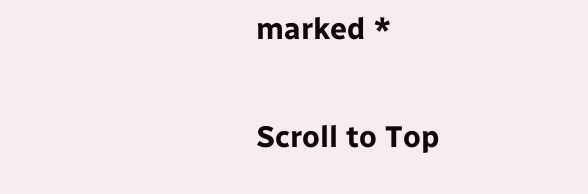marked *

Scroll to Top